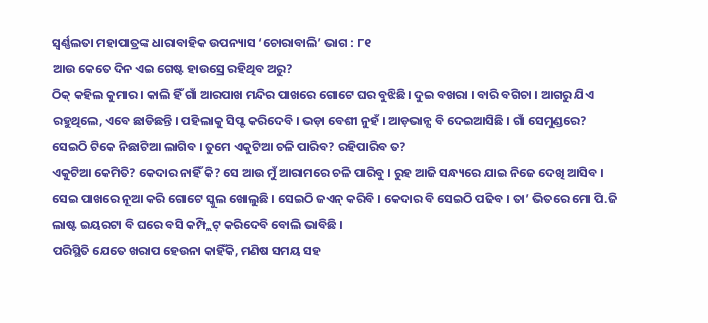ସ୍ୱର୍ଣ୍ଣଲତା ମହାପାତ୍ରଙ୍କ ଧାରାବାହିକ ଉପନ୍ୟାସ ‘ଚୋରାବାଲି’ ଭାଗ : ୮୧
ଆଉ କେତେ ଦିନ ଏଇ ଗେଷ୍ଟ ହାଉସ୍ରେ ରହିଥିବ ଅରୁ?
ଠିକ୍ କହିଲ କୁମାର । କାଲି ହିଁ ଗାଁ ଆରପାଖ ମନ୍ଦିର ପାଖରେ ଗୋଟେ ଘର ବୁଝିଛି । ଦୁଇ ବଖରା । ବାରି ବଗିଚା । ଆଗରୁ ଯିଏ ରହୁଥିଲେ, ଏବେ ଛାଡିଛନ୍ତି । ପହିଲାକୁ ସିପ୍ଟ କରିଦେବି । ଭଡ଼ା ବେଶୀ ନୁହଁ । ଆଡ଼ଭାନ୍ସ ବି ଦେଇଆସିଛି । ଗାଁ ସେମୁଣ୍ଡରେ?
ସେଇଠି ଟିକେ ନିଛାଟିଆ ଲାଗିବ । ତୁମେ ଏକୁଟିଆ ଚଳି ପାରିବ? ରହିପାରିବ ତ?
ଏକୁଟିଆ କେମିତି? କେଦାର ନାହିଁ କି? ସେ ଆଉ ମୁଁ ଆରାମରେ ଚଳି ପାରିବୁ । ରୁହ ଆଜି ସନ୍ଧ୍ୟରେ ଯାଇ ନିଜେ ଦେଖି ଆସିବ ।
ସେଇ ପାଖରେ ନୂଆ କରି ଗୋଟେ ସ୍କୁଲ ଖୋଲୁଛି । ସେଇଠି ଜଏନ୍ କରିବି । କେଦାର ବି ସେଇଠି ପଢିବ । ତା’ ଭିତରେ ମୋ ପି.ଜି ଲାଷ୍ଟ ଇୟରଟା ବି ଘରେ ବସି କମ୍ପ୍ଲିଟ୍ କରିଦେବି ବୋଲି ଭାବିଛି ।
ପରିସ୍ଥିତି ଯେତେ ଖରାପ ହେଉନା କାହିଁକି, ମଣିଷ ସମୟ ସହ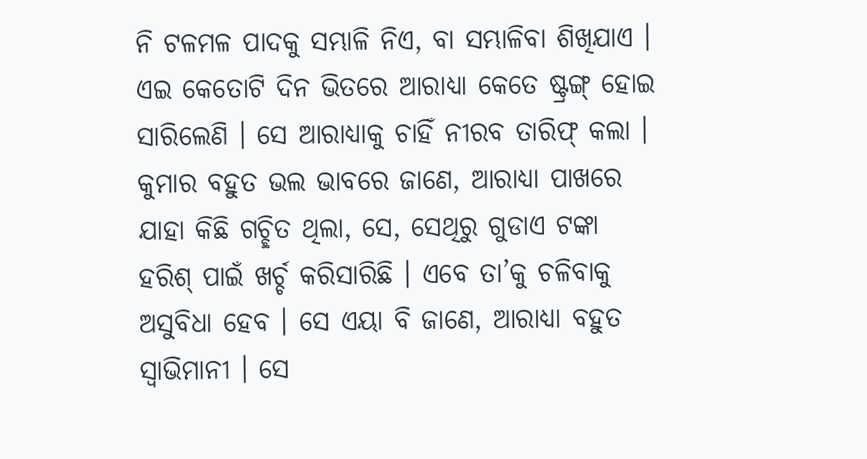ନି ଟଳମଳ ପାଦକୁ ସମ୍ଭାଳି ନିଏ, ବା ସମ୍ଭାଳିବା ଶିଖିଯାଏ । ଏଇ କେତୋଟି ଦିନ ଭିତରେ ଆରାଧ୍ୟା କେତେ ଷ୍ଟ୍ରଙ୍ଗ୍ ହୋଇ ସାରିଲେଣି । ସେ ଆରାଧ୍ୟାକୁ ଚାହିଁ ନୀରବ ତାରିଫ୍ କଲା ।
କୁମାର ବହୁତ ଭଲ ଭାବରେ ଜାଣେ, ଆରାଧ୍ୟା ପାଖରେ ଯାହା କିଛି ଗଚ୍ଛିତ ଥିଲା, ସେ, ସେଥିରୁ ଗୁଡାଏ ଟଙ୍କା ହରିଶ୍ ପାଇଁ ଖର୍ଚ୍ଚ କରିସାରିଛି । ଏବେ ତା’କୁ ଚଳିବାକୁ ଅସୁବିଧା ହେବ । ସେ ଏୟା ବି ଜାଣେ, ଆରାଧ୍ୟା ବହୁତ ସ୍ୱାଭିମାନୀ । ସେ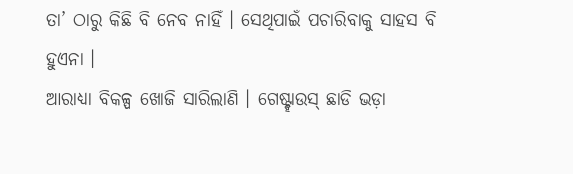ତା’ ଠାରୁ କିଛି ବି ନେବ ନାହିଁ । ସେଥିପାଇଁ ପଚାରିବାକୁ ସାହସ ବି ହୁଏନା ।
ଆରାଧ୍ୟା ବିକଳ୍ପ ଖୋଜି ସାରିଲାଣି । ଗେଷ୍ଟ୍ହାଉସ୍ ଛାଡି ଭଡ଼ା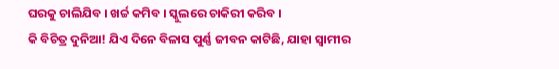ଘରକୁ ଚାଲିଯିବ । ଖର୍ଚ୍ଚ କମିବ । ସ୍କୁଲରେ ଚାକିରୀ କରିବ ।
କି ବିଚିତ୍ର ଦୁନିଆ! ଯିଏ ଦିନେ ବିଳାସ ପୁର୍ଣ୍ଣ ଜୀବନ କାଟିଛି, ଯାହା ସ୍ୱାମୀର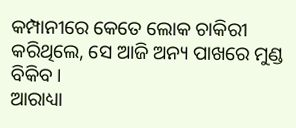କମ୍ପାନୀରେ କେତେ ଲୋକ ଚାକିରୀ କରିଥିଲେ, ସେ ଆଜି ଅନ୍ୟ ପାଖରେ ମୁଣ୍ଡ ବିକିବ ।
ଆରାଧ୍ୟା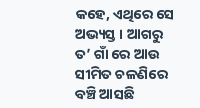କହେ, ଏଥିରେ ସେ ଅଭ୍ୟସ୍ତ । ଆଗରୁ ତ’ ଗାଁ ରେ ଆଉ ସୀମିତ ଚଳଣିରେ ବଞ୍ଚି ଆସଛି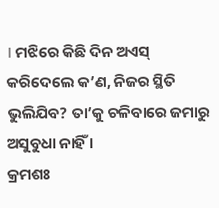। ମଝିରେ କିଛି ଦିନ ଅଏସ୍
କରିଦେଲେ କ’ଣ, ନିଜର ସ୍ଥିତି ଭୁଲିଯିବ? ତା’କୁ ଚଳିବାରେ ଜମାରୁ ଅସୁବୁଧା ନାହିଁ ।
କ୍ରମଶଃ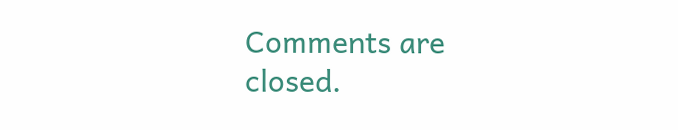Comments are closed.